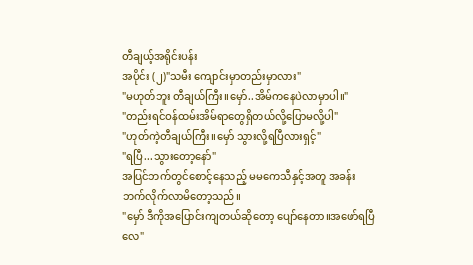တီချယ့်အရိုင်းပန်း
အပိုင်း (၂)"သမီး ကျောင်းမှာတည်းမှာလား"
"မဟုတ်ဘူး တီချယ်ကြီး။မှော်..အိမ်ကနေပဲလာမှာပါ။"
"တည်းရင်ဝန်ထမ်းအိမ်ရာတွေရှိတယ်လို့ပြောမလို့ပါ"
"ဟုတ်ကဲ့တီချယ်ကြီး။မှော် သွားလို့ရပြီလားရှင့်"
"ရပြီ...သွားတော့နော်"
အပြင်ဘက်တွင်စောင့်နေသည့် မမကေသီနှင့်အတူ အခန်းဘက်လိုက်လာမိတော့သည်။
"မှော် ဒီကိုအပြောင်းကျတယ်ဆိုတော့ ပျော်နေတာ။အဖော်ရပြီလေ"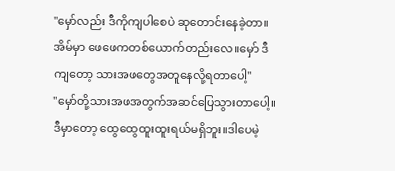"မှော်လည်း ဒီကိုကျပါစေပဲ ဆုတောင်းနေခဲ့တာ။အိမ်မှာ ဖေဖေကတစ်ယောက်တည်းလေ။မှော် ဒီကျတော့ သားအဖတွေအတူနေလို့ရတာပေါ့"
"မှော်တို့သားအဖအတွက်အဆင်ပြေသွားတာပေါ့။ဒီမှာတော့ ထွေထွေထူးထူးရယ်မရှိဘူး။ဒါပေမဲ့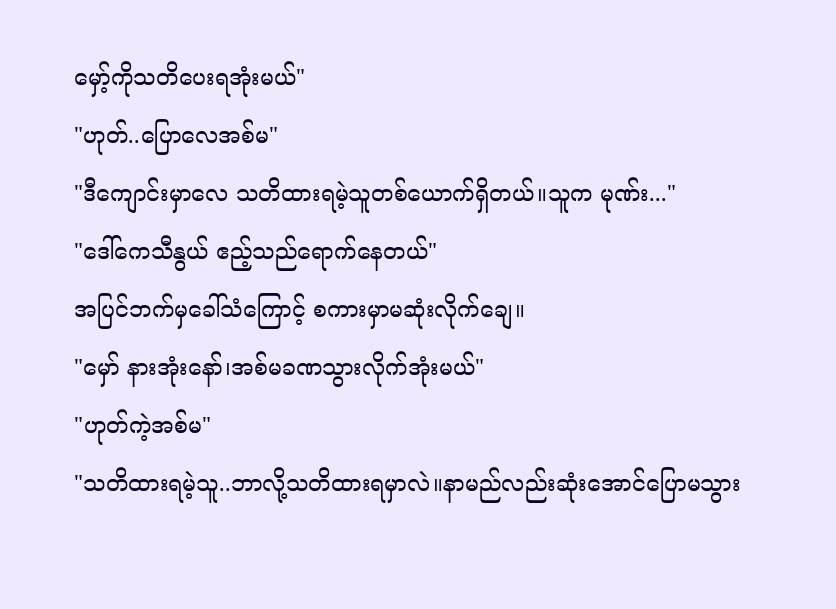မှော့်ကိုသတိပေးရအုံးမယ်"
"ဟုတ်..ပြောလေအစ်မ"
"ဒီကျောင်းမှာလေ သတိထားရမဲ့သူတစ်ယောက်ရှိတယ်။သူက မုဏ်း..."
"ဒေါ်ကေသီနွယ် ဧည့်သည်ရောက်နေတယ်"
အပြင်ဘက်မှခေါ်သံကြောင့် စကားမှာမဆုံးလိုက်ချေ။
"မှော် နားအုံးနော်၊အစ်မခဏသွားလိုက်အုံးမယ်"
"ဟုတ်ကဲ့အစ်မ"
"သတိထားရမဲ့သူ..ဘာလို့သတိထားရမှာလဲ။နာမည်လည်းဆုံးအောင်ပြောမသွား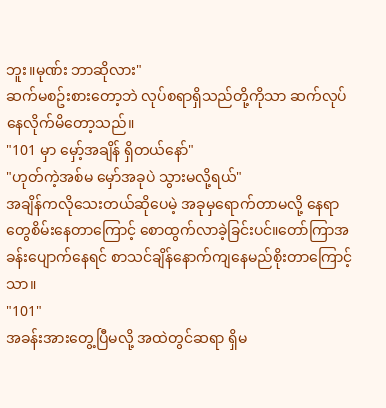ဘူး။မုဏ်း ဘာဆိုလား"
ဆက်မစဥ်းစားတော့ဘဲ လုပ်စရာရှိသည်တို့ကိုသာ ဆက်လုပ်နေလိုက်မိတော့သည်။
"101 မှာ မှော့်အချိန် ရှိတယ်နော်"
"ဟုတ်ကဲ့အစ်မ မှော်အခုပဲ သွားမလို့ရယ်"
အချိန်ကလိုသေးတယ်ဆိုပေမဲ့ အခုမှရောက်တာမလို့ နေရာတွေစိမ်းနေတာကြောင့် စောထွက်လာခဲ့ခြင်းပင်။တော်ကြာအခန်းပျောက်နေရင် စာသင်ချိန်နောက်ကျနေမည်စိုးတာကြောင့်သာ။
"101"
အခန်းအားတွေ့ပြီမလို့ အထဲတွင်ဆရာ ရှိမ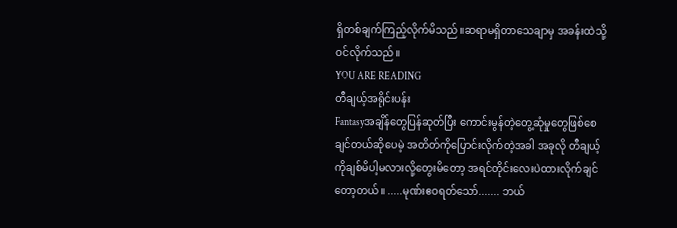ရှိတစ်ချက်ကြည့်လိုက်မိသည်။ဆရာမရှိတာသေချာမှ အခန်းထဲသို့ဝင်လိုက်သည်။
YOU ARE READING
တီချယ့်အရိုင်းပန်း
Fantasyအချိန်တွေပြန်ဆုတ်ပြီး ကောင်းမွန်တဲ့တွေ့ဆုံမှုတွေဖြစ်စေချင်တယ်ဆိုပေမဲ့ အတိတ်ကိုပြောင်းလိုက်တဲ့အခါ အခုလို တီချယ့်ကိုချစ်မိပါ့မလားလို့တွေးမိတော့ အရင်တိုင်းလေးပဲထားလိုက်ချင်တော့တယ်။ .....မုဏ်းဧဝရတ်သော်....... ဘယ်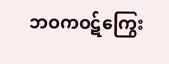ဘဝကဝဋ်ကြွေး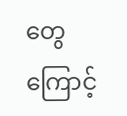တွေကြောင့်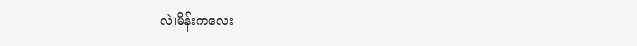လဲ၊မိန်းကလေး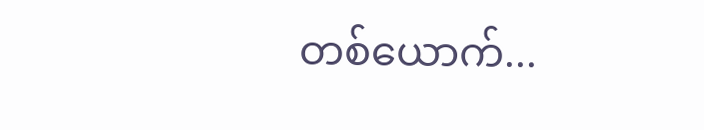တစ်ယောက်...